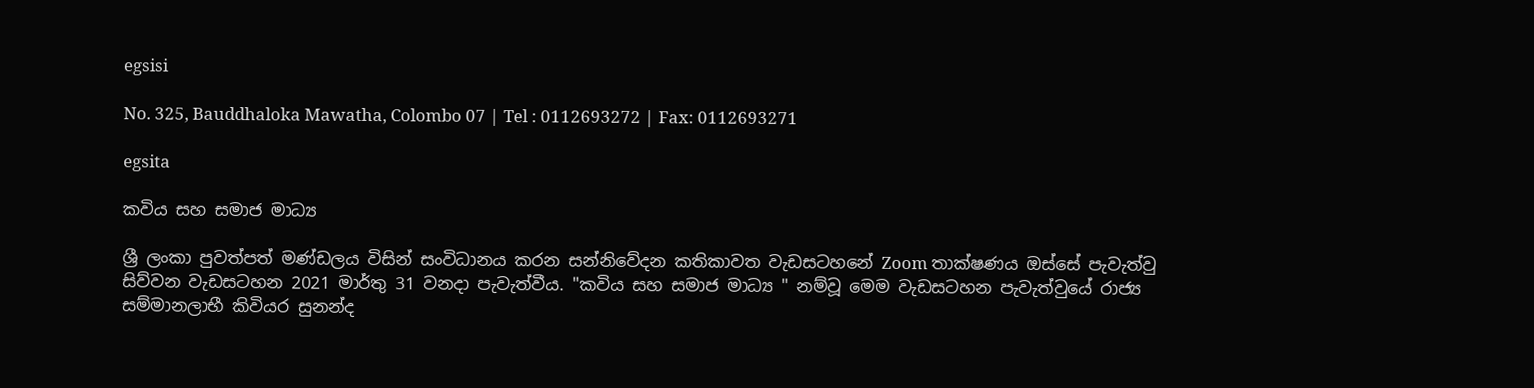egsisi

No. 325, Bauddhaloka Mawatha, Colombo 07 | Tel : 0112693272 | Fax: 0112693271

egsita

කවිය සහ සමාජ මාධ්‍ය

ශ්‍රී ලංකා පුවත්පත් මණ්ඩලය විසින් සංවිධානය කරන සන්නිවේදන කතිකාවත වැඩසටහනේ Zoom තාක්ෂණය ඔස්සේ පැවැත්වු සිව්වන වැඩසටහන 2021 මාර්තු 31 වනදා පැවැත්වීය. "කවිය සහ සමාජ මාධ්‍ය " නම්වූ මෙම වැඩසටහන පැවැත්වුයේ රාජ්‍ය සම්මානලාභී කිවියර සුනන්ද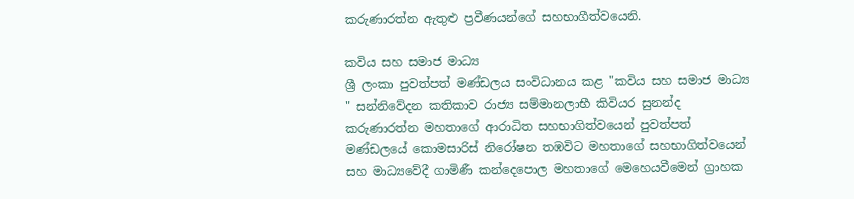කරුණාරත්න ඇතුළු ප්‍රවීණයන්ගේ සහභාගීත්වයෙනි.

කවිය සහ සමාජ මාධ්‍ය
ශ්‍රී ලංකා පුවත්පත් මණ්ඩලය සංවිධානය කළ "කවිය සහ සමාජ මාධ්‍ය " සන්නිවේදන කතිකාව රාජ්‍ය සම්මානලාභී කිවියර සුනන්ද කරුණාරත්න මහතාගේ ආරාධිත සහභාගිත්වයෙන් පුවත්පත් මණ්ඩලයේ කොමසාරිස් නිරෝෂන තඹවිට මහතාගේ සහභාගිත්වයෙන් සහ මාධ්‍යවේදී ගාමිණී කන්දෙපොල මහතාගේ මෙහෙයවීමෙන් ග්‍රාහක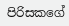පිරිසකගේ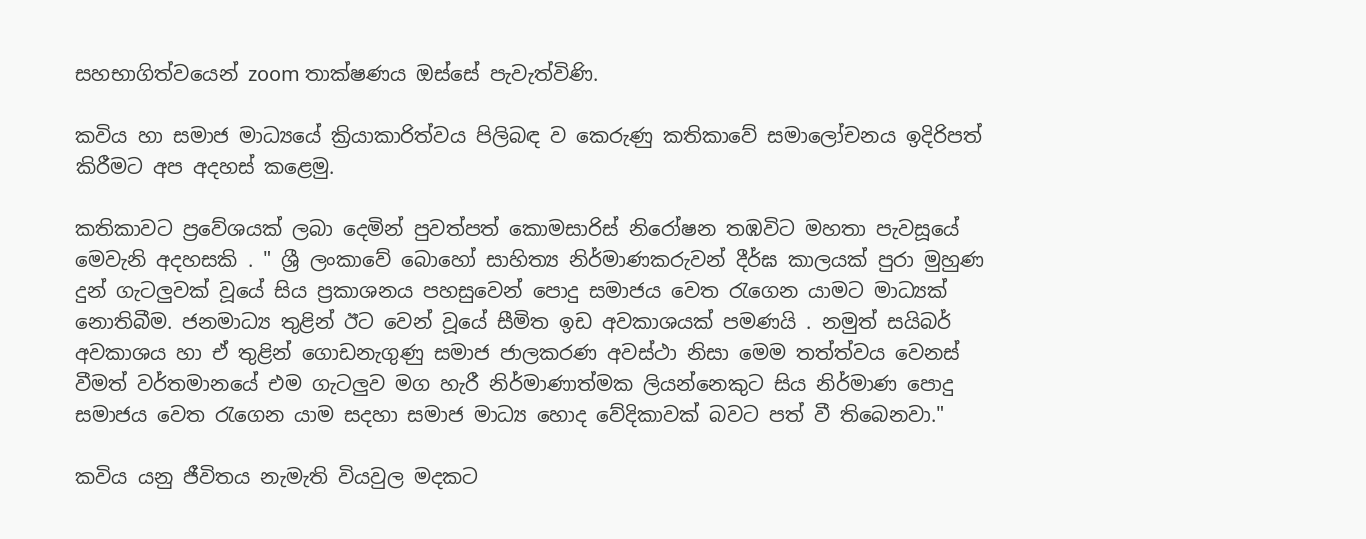සහභාගිත්වයෙන් zoom තාක්ෂණය ඔස්සේ පැවැත්විණි.

කවිය හා සමාජ මාධ්‍යයේ ක්‍රියාකාරිත්වය පිලිබඳ ව කෙරුණු කතිකාවේ සමාලෝචනය ඉදිරිපත් කිරීමට අප අදහස් කළෙමු.

කතිකාවට ප්‍රවේශයක් ලබා දෙමින් පුවත්පත් කොමසාරිස් නිරෝෂන තඹවිට මහතා පැවසූයේ මෙවැනි අදහසකි . " ශ්‍රී ලංකාවේ බොහෝ සාහිත්‍ය නිර්මාණකරුවන් දීර්ඝ කාලයක් පුරා මුහුණ දුන් ගැටලුවක් වූයේ සිය ප්‍රකාශනය පහසුවෙන් පොදු සමාජය වෙත රැගෙන යාමට මාධ්‍යක් නොතිබීම. ජනමාධ්‍ය තුළින් ඊට වෙන් වූයේ සීමිත ඉඩ අවකාශයක් පමණයි . නමුත් සයිබර් අවකාශය හා ඒ තුළින් ගොඩනැගුණු සමාජ ජාලකරණ අවස්ථා නිසා මෙම තත්ත්වය වෙනස් වීමත් වර්තමානයේ එම ගැටලුව මග හැරී නිර්මාණාත්මක ලියන්නෙකුට සිය නිර්මාණ පොදු සමාජය වෙත රැගෙන යාම සදහා සමාජ මාධ්‍ය හොද වේදිකාවක් බවට පත් වී තිබෙනවා."

කවිය යනු ජීවිතය නැමැති වියවුල මදකට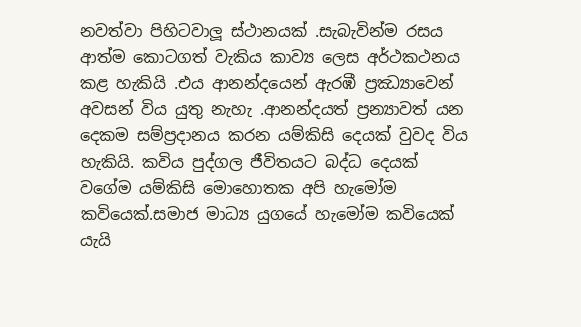නවත්වා පිහිටවාලූ ස්ථානයක් .සැබැවින්ම රසය ආත්ම කොටගත් වැකිය කාව්‍ය ලෙස අර්ථකථනය කළ හැකියි .එය ආනන්දයෙන් ඇරඹී ප්‍රඣ්‍යාවෙන් අවසන් විය යුතු නැහැ .ආනන්දයත් ප්‍රන්‍යාවත් යන දෙකම සම්ප්‍රදානය කරන යම්කිසි දෙයක් වුවද විය හැකියි. කවිය පුද්ගල ජීවිතයට බද්ධ දෙයක් වගේම යම්කිසි මොහොතක අපි හැමෝම කවියෙක්.සමාජ මාධ්‍ය යුගයේ හැමෝම කවියෙක් යැයි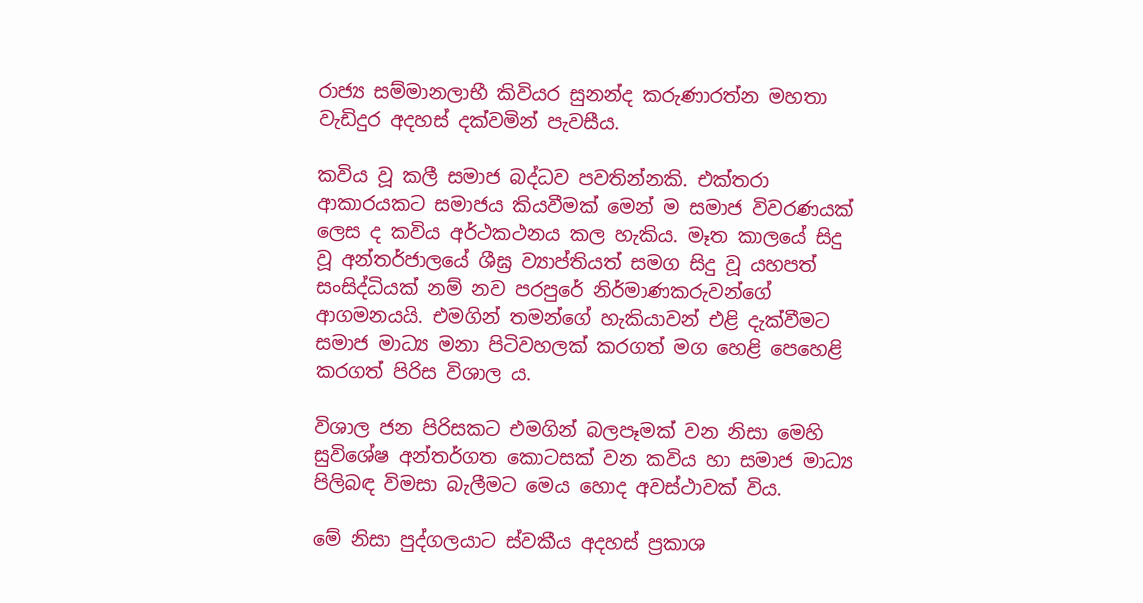රාජ්‍ය සම්මානලාභී කිවියර සුනන්ද කරුණාරත්න මහතා වැඩිදුර අදහස් දක්වමින් පැවසීය.

කවිය වූ කලී සමාජ බද්ධව පවතින්නකි. එක්තරා ආකාරයකට සමාජය කියවීමක් මෙන් ම සමාජ විවරණයක් ලෙස ද කවිය අර්ථකථනය කල හැකිය. මෑත කාලයේ සිදු වූ අන්තර්ජාලයේ ශීඝ්‍ර ව්‍යාප්තියත් සමග සිදු වූ යහපත් සංසිද්ධියක් නම් නව පරපුරේ නිර්මාණකරුවන්ගේ ආගමනයයි. එමගින් තමන්ගේ හැකියාවන් එළි දැක්වීමට සමාජ මාධ්‍ය මනා පිටිවහලක් කරගත් මග හෙළි පෙහෙළි කරගත් පිරිස විශාල ය.

විශාල ජන පිරිසකට එමගින් බලපෑමක් වන නිසා මෙහි සුවිශේෂ අන්තර්ගත කොටසක් වන කවිය හා සමාජ මාධ්‍ය පිලිබඳ විමසා බැලීමට මෙය හොද අවස්ථාවක් විය.

මේ නිසා පුද්ගලයාට ස්වකීය අදහස් ප්‍රකාශ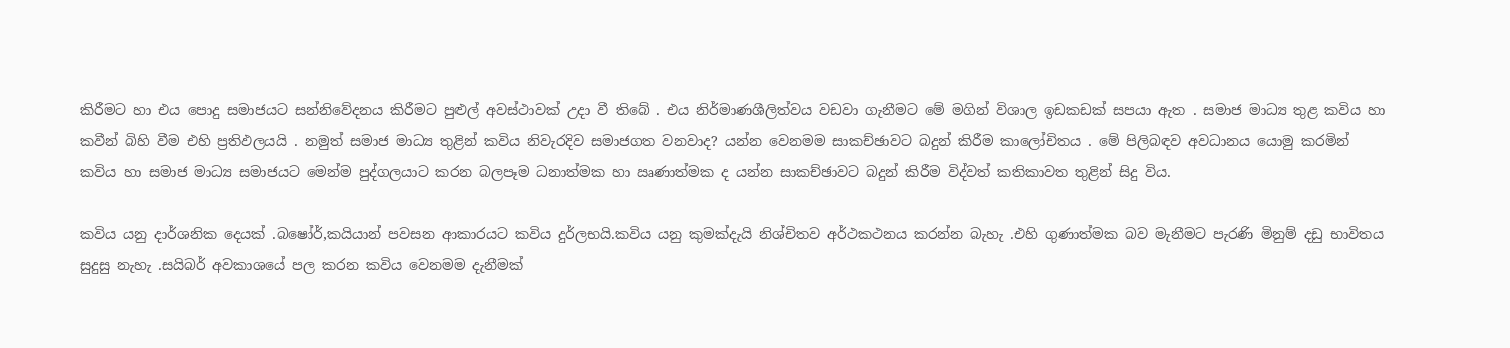කිරීමට හා එය පොදු සමාජයට සන්නිවේදනය කිරීමට පුළුල් අවස්ථාවක් උදා වී තිබේ . එය නිර්මාණශීලිත්වය වඩවා ගැනීමට මේ මගින් විශාල ඉඩකඩක් සපයා ඇත . සමාජ මාධ්‍ය තුළ කවිය හා කවීන් බිහි වීම එහි ප්‍රතිඵලයයි . නමුත් සමාජ මාධ්‍ය තුළින් කවිය නිවැරදිව සමාජගත වනවාද? යන්න වෙනමම සාකච්ඡාවට බදුන් කිරීම කාලෝචිතය . මේ පිලිබඳව අවධානය යොමු කරමින් කවිය හා සමාජ මාධ්‍ය සමාජයට මෙන්ම පුද්ගලයාට කරන බලපෑම ධනාත්මක හා ඍණාත්මක ද යන්න සාකච්ඡාවට බදුන් කිරීම විද්වත් කතිකාවත තුළින් සිදු විය.

කවිය යනු දාර්ශනික දෙයක් .බෂෝර්,කයියාන් පවසන ආකාරයට කවිය දුර්ලභයි.කවිය යනු කුමක්දැයි නිශ්චිතව අර්ථකථනය කරන්න බැහැ .එහි ගුණාත්මක බව මැනීමට පැරණි මිනුම් දඩු භාවිතය සුදුසු නැහැ .සයිබර් අවකාශයේ පල කරන කවිය වෙනමම දැනීමක්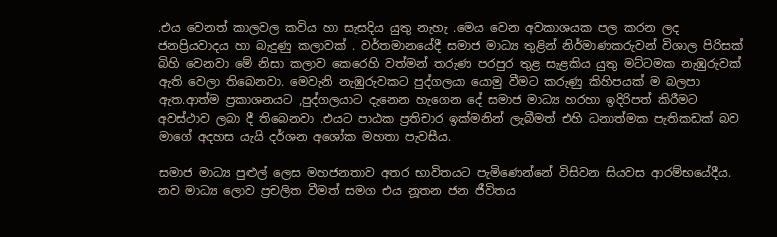.එය වෙනත් කාලවල කවිය හා සැසදිය යුතු නැහැ .මෙය වෙන අවකාශයක පල කරන ලද ජනප්‍රියවාදය හා බැදුණු කලාවක් . වර්තමානයේදී සමාජ මාධ්‍ය තුළින් නිර්මාණකරුවන් විශාල පිරිසක් බිහි වෙනවා මේ නිසා කලාව කෙරෙහි වත්මන් තරුණ පරපුර තුළ සැළකිය යුතු මට්ටමක නැඹුරුවක් ඇති වෙලා තිබෙනවා. මෙවැනි නැඹුරුවකට පුද්ගලයා යොමු වීමට කරුණු කිහිපයක් ම බලපා ඇත.ආත්ම ප්‍රකාශනයට ,පුද්ගලයාට දැනෙන හැගෙන දේ සමාජ මාධ්‍ය හරහා ඉදිරිපත් කිරීමට අවස්ථාව ලබා දී තිබෙනවා .එයට පාඨක ප්‍රතිචාර ඉක්මනින් ලැබීමත් එහි ධනාත්මක පැතිකඩක් බව මාගේ අදහස යැයි දර්ශන අශෝක මහතා පැවසීය.

සමාජ මාධ්‍ය පුළුල් ලෙස මහජනතාව අතර භාවිතයට පැමිණෙන්නේ විසිවන සියවස ආරම්භයේදීය. නව මාධ්‍ය ලොව ප්‍රචලිත වීමත් සමග එය නූතන ජන ජීවිතය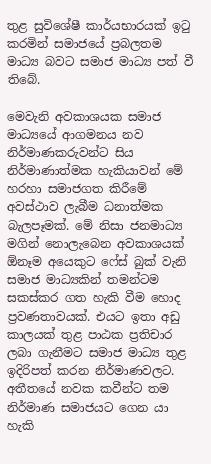තුළ සුවිශේෂී කාර්යභාරයක් ඉටු කරමින් සමාජයේ ප්‍රබලතම මාධ්‍ය බවට සමාජ මාධ්‍ය පත් වී තිබේ.

මෙවැනි අවකාශයක සමාජ මාධ්‍යයේ ආගමනය නව නිර්මාණකරුවන්ට සිය නිර්මාණාත්මක හැකියාවන් මේ හරහා සමාජගත කිරීමේ අවස්ථාව ලැබීම ධනාත්මක බැලපෑමක්. මේ නිසා ජනමාධ්‍ය මගින් නොලැබෙන අවකාශයක් ඕනෑම අයෙකුට ෆේස් බුක් වැනි සමාජ මාධ්‍යකින් තමන්ටම සකස්කර ගත හැකි වීම හොද ප්‍රවණතාවයක්. එයට ඉතා අඩු කාලයක් තුළ පාඨක ප්‍රතිචාර ලබා ගැනීමට සමාජ මාධ්‍ය තුළ ඉදිරිපත් කරන නිර්මාණවලට. අතීතයේ නවක කවීන්ට තම නිර්මාණ සමාජයට ගෙන යා හැකි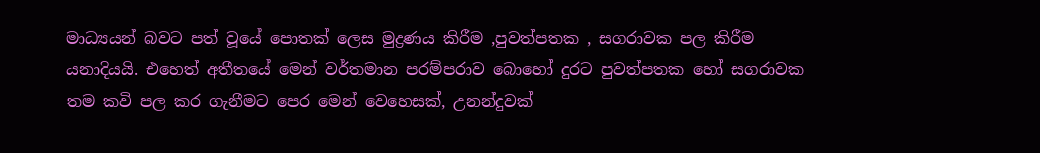මාධ්‍යයන් බවට පත් වූයේ පොතක් ලෙස මුද්‍රණය කිරීම ,පුවත්පතක , සගරාවක පල කිරීම යනාදියයි. එහෙත් අතීතයේ මෙන් වර්තමාන පරම්පරාව බොහෝ දුරට පුවත්පතක හෝ සගරාවක තම කවි පල කර ගැනීමට පෙර මෙන් වෙහෙසක්, උනන්දුවක්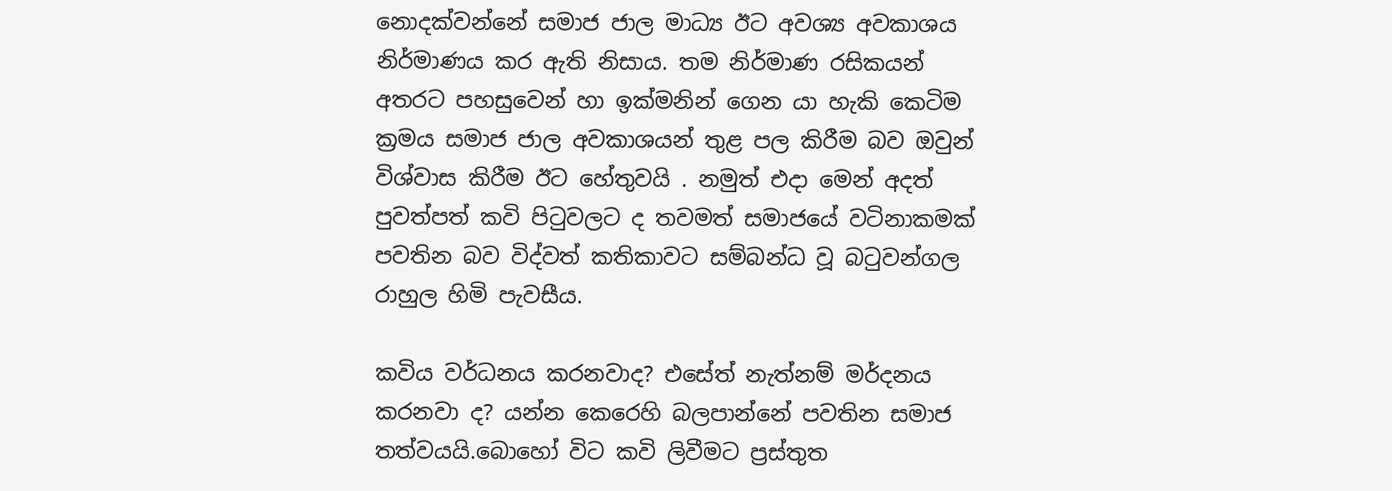නොදක්වන්නේ සමාජ ජාල මාධ්‍ය ඊට අවශ්‍ය අවකාශය නිර්මාණය කර ඇති නිසාය. තම නිර්මාණ රසිකයන් අතරට පහසුවෙන් හා ඉක්මනින් ගෙන යා හැකි කෙටිම ක්‍රමය සමාජ ජාල අවකාශයන් තුළ පල කිරීම බව ඔවුන් විශ්වාස කිරීම ඊට හේතුවයි . නමුත් එදා මෙන් අදත් පුවත්පත් කවි පිටුවලට ද තවමත් සමාජයේ වටිනාකමක් පවතින බව විද්වත් කතිකාවට සම්බන්ධ වූ බටුවන්ගල රාහුල හිමි පැවසීය.

කවිය වර්ධනය කරනවාද? එසේත් නැත්නම් මර්දනය කරනවා ද? යන්න කෙරෙහි බලපාන්නේ පවතින සමාජ තත්වයයි.බොහෝ විට කවි ලිවීමට ප්‍රස්තුත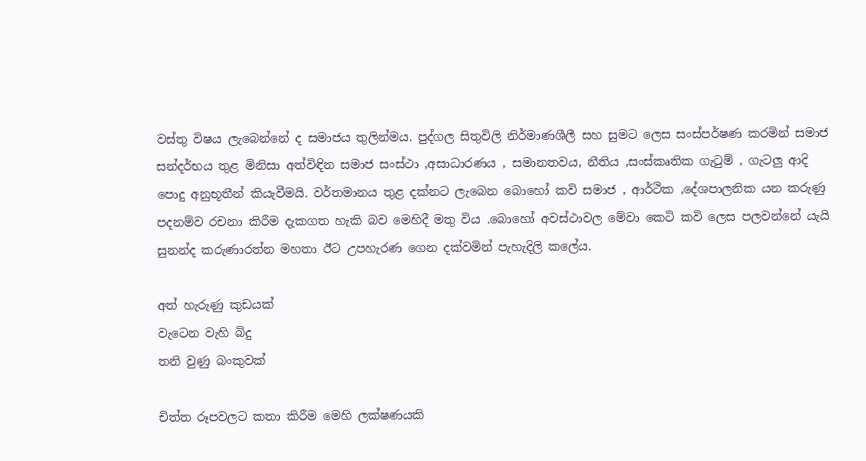වස්තු විෂය ලැබෙන්නේ ද සමාජය තුලින්මය. පුද්ගල සිතුවිලි නිර්මාණශීලී සහ සුමට ලෙස සංස්පර්ෂණ කරමින් සමාජ සන්දර්භය තුළ මිනිසා අත්විඳින සමාජ සංස්ථා ,අසාධාරණය , සමානතවය, නීතිය ,සංස්කෘතික ගැටුම් , ගැටලු ආදි පොදු අනුභූතීන් කියැවීමයි. වර්තමානය තුළ දක්නට ලැබෙන බොහෝ කවි සමාජ , ආර්ථික ,දේශපාලනික යන කරුණු පදනම්ව රචනා කිරීම දැකගත හැකි බව මෙහිදී මතු විය .බොහෝ අවස්ථාවල මේවා කෙටි කවි ලෙස පලවන්නේ යැයි සුනන්ද කරුණාරත්න මහතා ඊට උපහැරණ ගෙන දක්වමින් පැහැදිලි කලේය.

අත් හැරුණු කුඩයක්
වැටෙන වැහි බිදු
තනි වුණු බංකුවක්

චිත්ත රූපවලට කතා කිරීම මෙහි ලක්ෂණයකි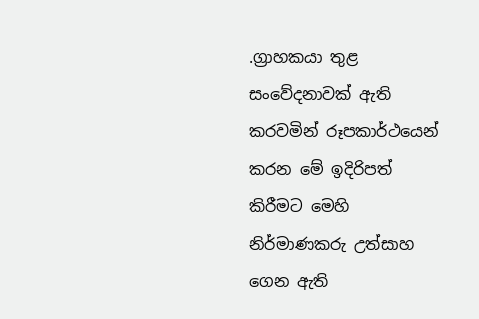.ග්‍රාහකයා තුළ සංවේදනාවක් ඇති කරවමින් රූපකාර්ථයෙන් කරන මේ ඉදිරිපත් කිරීමට මෙහි නිර්මාණකරු උත්සාහ ගෙන ඇති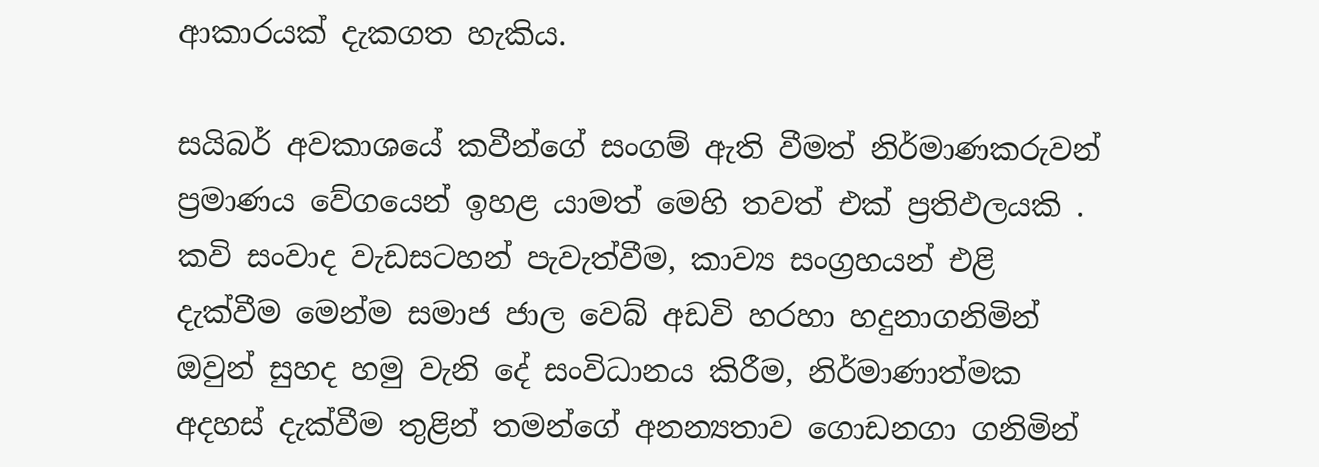ආකාරයක් දැකගත හැකිය.

සයිබර් අවකාශයේ කවීන්ගේ සංගම් ඇති වීමත් නිර්මාණකරුවන් ප්‍රමාණය වේගයෙන් ඉහළ යාමත් මෙහි තවත් එක් ප්‍රතිඵලයකි . කවි සංවාද වැඩසටහන් පැවැත්වීම, කාව්‍ය සංග්‍රහයන් එළි දැක්වීම මෙන්ම සමාජ ජාල වෙබ් අඩවි හරහා හදුනාගනිමින් ඔවුන් සුහද හමු වැනි දේ සංවිධානය කිරීම, නිර්මාණාත්මක අදහස් දැක්වීම තුළින් තමන්ගේ අනන්‍යතාව ගොඩනගා ගනිමින්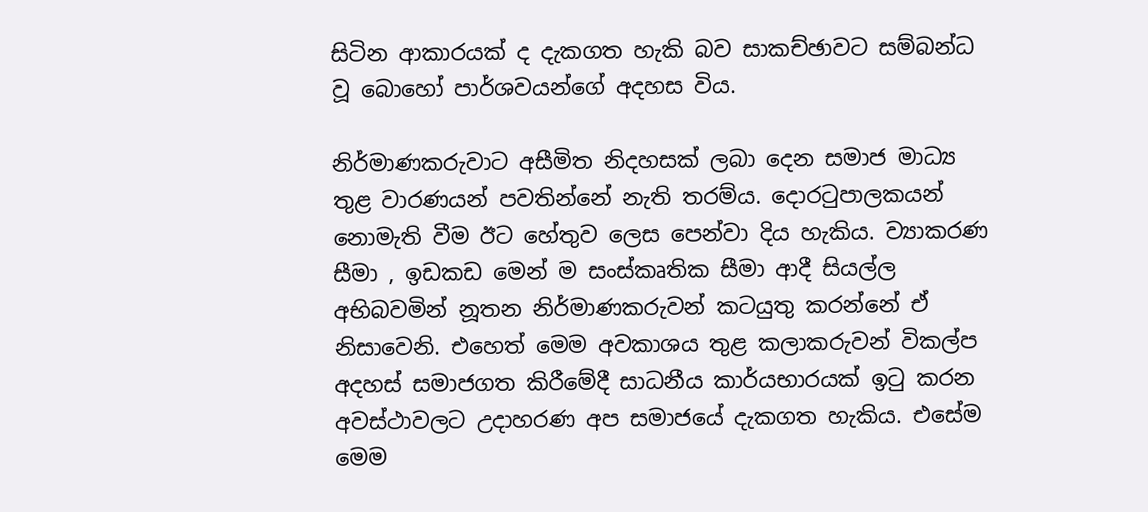සිටින ආකාරයක් ද දැකගත හැකි බව සාකච්ඡාවට සම්බන්ධ වූ බොහෝ පාර්ශවයන්ගේ අදහස විය.

නිර්මාණකරුවාට අසීමිත නිදහසක් ලබා දෙන සමාජ මාධ්‍ය තුළ වාරණයන් පවතින්නේ නැති තරම්ය. දොරටුපාලකයන් නොමැති වීම ඊට හේතුව ලෙස පෙන්වා දිය හැකිය. ව්‍යාකරණ සීමා , ඉඩකඩ මෙන් ම සංස්කෘතික සීමා ආදී සියල්ල අභිබවමින් නූතන නිර්මාණකරුවන් කටයුතු කරන්නේ ඒ නිසාවෙනි. එහෙත් මෙම අවකාශය තුළ කලාකරුවන් විකල්ප අදහස් සමාජගත කිරීමේදී සාධනීය කාර්යභාරයක් ඉටු කරන අවස්ථාවලට උදාහරණ අප සමාජයේ දැකගත හැකිය. එසේම මෙම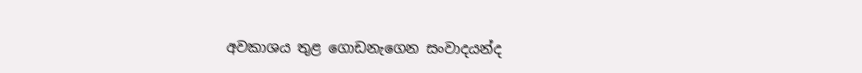අවකාශය තුළ ගොඩනැගෙන සංවාදයන්ද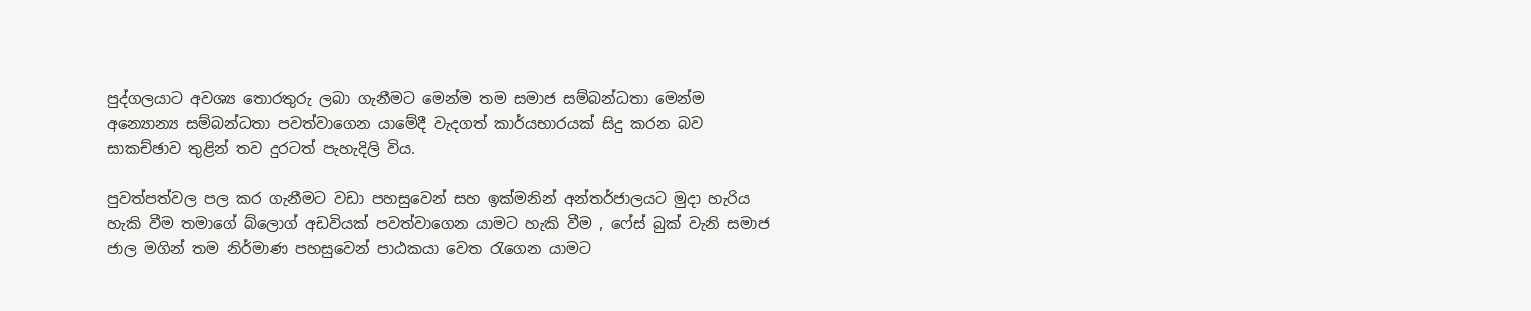පුද්ගලයාට අවශ්‍ය තොරතුරු ලබා ගැනීමට මෙන්ම තම සමාජ සම්බන්ධතා මෙන්ම අන්‍යොන්‍ය සම්බන්ධතා පවත්වාගෙන යාමේදී වැදගත් කාර්යභාරයක් සිදු කරන බව සාකච්ඡාව තුළින් තව දුරටත් පැහැදිලි විය.

පුවත්පත්වල පල කර ගැනීමට වඩා පහසුවෙන් සහ ඉක්මනින් අන්තර්ජාලයට මුදා හැරිය හැකි වීම තමාගේ බ්ලොග් අඩවියක් පවත්වාගෙන යාමට හැකි වීම , ෆේස් බුක් වැනි සමාජ ජාල මගින් තම නිර්මාණ පහසුවෙන් පාඨකයා වෙත රැගෙන යාමට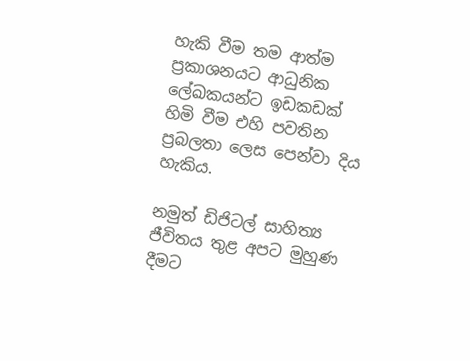හැකි වීම තම ආත්ම ප්‍රකාශනයට ආධුනික ලේඛකයන්‍ට ඉඩකඩක් හිමි වීම එහි පවතින ප්‍රබලතා ලෙස පෙන්වා දිය හැකිය.

නමුත් ඩිජිටල් සාහිත්‍ය ජීවිතය තුළ අපට මුහුණ දීමට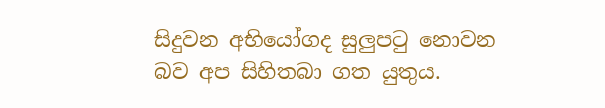සිදුවන අභියෝගද සුලුපටු නොවන බව අප සිහිතබා ගත යුතුය.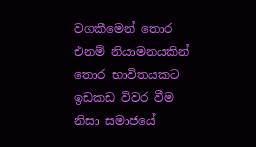වගකීමෙන් තොර එනම් නියාමනයකින් තොර භාවිතයකට ඉඩකඩ විවර වීම නිසා සමාජයේ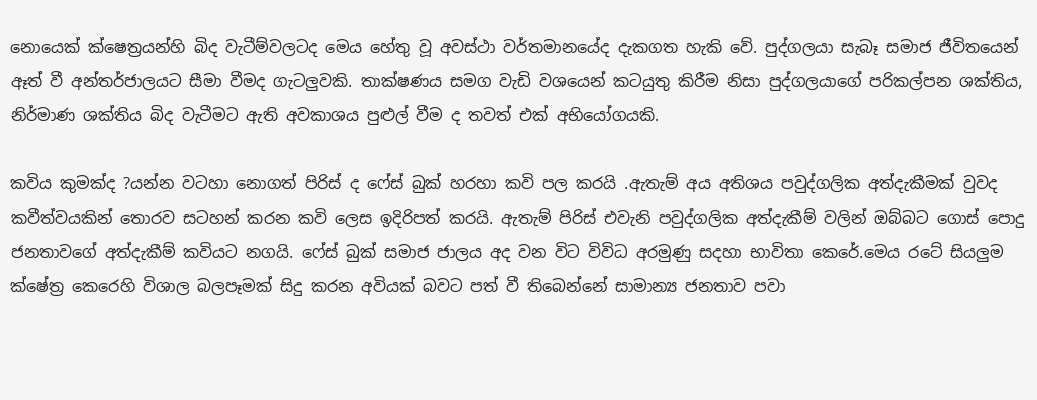නොයෙක් ක්ෂෙත්‍රයන්හි බිද වැටීම්වලටද මෙය හේතු වූ අවස්ථා වර්තමානයේද දැකගත හැකි වේ. පුද්ගලයා සැබෑ සමාජ ජීවිතයෙන් ඈත් වී අන්තර්ජාලයට සීමා වීමද ගැටලුවකි. තාක්ෂණය සමග වැඩි වශයෙන් කටයුතු කිරීම නිසා පුද්ගලයාගේ පරිකල්පන ශක්තිය, නිර්මාණ ශක්තිය බිද වැටීමට ඇති අවකාශය පුළුල් වීම ද තවත් එක් අභියෝගයකි.

කවිය කුමක්ද ?යන්න වටහා නොගත් පිරිස් ද ෆේස් බුක් හරහා කවි පල කරයි .ඇතැම් අය අතිශය පවුද්ගලික අත්දැකීමක් වුවද කවීත්වයකින් තොරව සටහන් කරන කවි ලෙස ඉදිරිපත් කරයි. ඇතැම් පිරිස් එවැනි පවුද්ගලික අත්දැකීම් වලින් ඔබ්බට ගොස් පොදු ජනතාවගේ අත්දැකීම් කවියට නගයි. ෆේස් බුක් සමාජ ජාලය අද වන විට විවිධ අරමුණු සදහා භාවිතා කෙරේ.මෙය රටේ සියලුම ක්ෂේත්‍ර කෙරෙහි විශාල බලපෑමක් සිදු කරන අවියක් බවට පත් වී තිබෙන්නේ සාමාන්‍ය ජනතාව පවා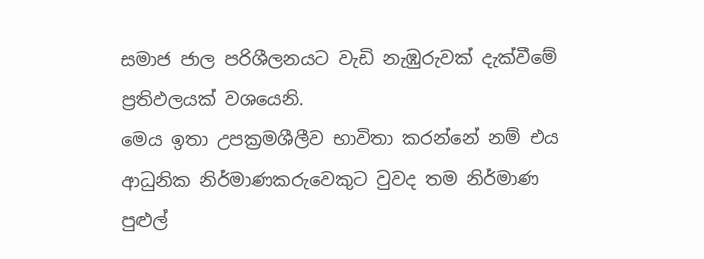සමාජ ජාල පරිශීලනයට වැඩි නැඹුරුවක් දැක්වීමේ ප්‍රතිඵලයක් වශයෙනි.
මෙය ඉතා උපක්‍රමශීලීව භාවිතා කරන්නේ නම් එය ආධුනික නිර්මාණකරුවෙකුට වුවද තම නිර්මාණ පුළුල්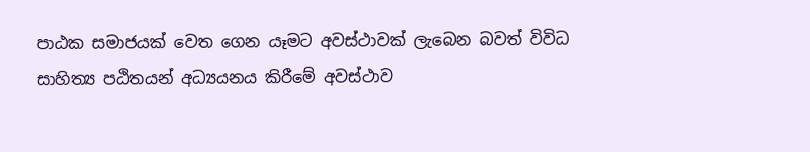පාඨක සමාජයක් වෙත ගෙන යෑමට අවස්ථාවක් ලැබෙන බවත් විවිධ සාහිත්‍ය පඨිතයන් අධ්‍යයනය කිරීමේ අවස්ථාව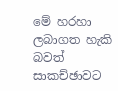මේ හරහා ලබාගත හැකි බවත් සාකච්ඡාවට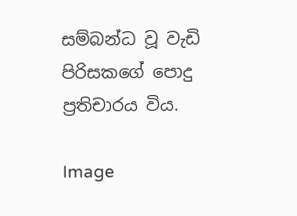සම්බන්ධ වූ වැඩි පිරිසකගේ පොදු ප්‍රතිචාරය විය.

Image